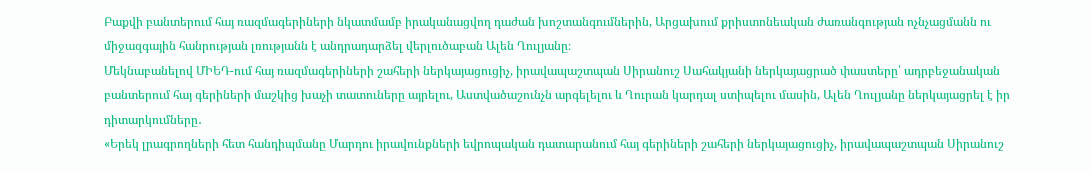Բաքվի բանտերում հայ ռազմագերիների նկատմամբ իրականացվող դաժան խոշտանգումներին, Արցախում քրիստոնեական ժառանգության ոչնչացմանն ու միջազգային հանրության լռությանն է անդրադարձել վերլուծաբան Ալեն Ղուլյանը։
Մեկնաբանելով ՄԻԵԴ-ում հայ ռազմագերիների շահերի ներկայացուցիչ, իրավապաշտպան Սիրանուշ Սահակյանի ներկայացրած փաստերը՝ ադրբեջանական բանտերում հայ գերիների մաշկից խաչի տատուները այրելու, Աստվածաշունչն արգելելու և Ղուրան կարդալ ստիպելու մասին, Ալեն Ղուլյանը ներկայացրել է իր դիտարկումները․
«Երեկ լրագրողների հետ հանդիպմանը Մարդու իրավունքների եվրոպական դատարանում հայ գերիների շահերի ներկայացուցիչ, իրավապաշտպան Սիրանուշ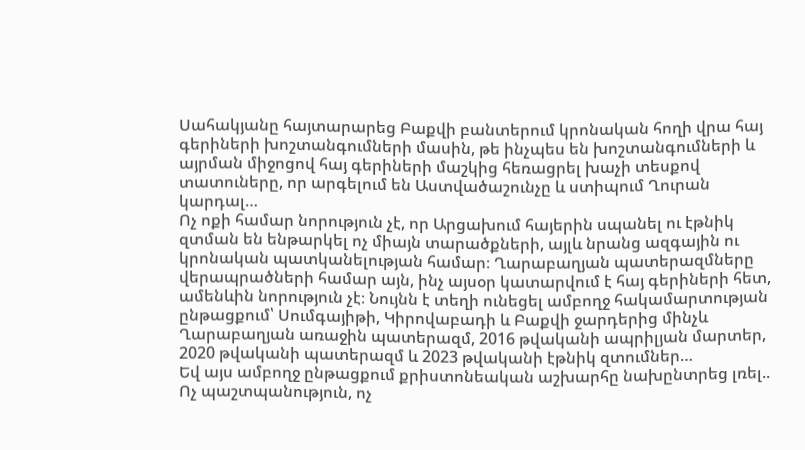Սահակյանը հայտարարեց Բաքվի բանտերում կրոնական հողի վրա հայ գերիների խոշտանգումների մասին, թե ինչպես են խոշտանգումների և այրման միջոցով հայ գերիների մաշկից հեռացրել խաչի տեսքով տատուները, որ արգելում են Աստվածաշունչը և ստիպում Ղուրան կարդալ…
Ոչ ոքի համար նորություն չէ, որ Արցախում հայերին սպանել ու էթնիկ զտման են ենթարկել ոչ միայն տարածքների, այլև նրանց ազգային ու կրոնական պատկանելության համար։ Ղարաբաղյան պատերազմները վերապրածների համար այն, ինչ այսօր կատարվում է հայ գերիների հետ, ամենևին նորություն չէ։ Նույնն է տեղի ունեցել ամբողջ հակամարտության ընթացքում՝ Սումգայիթի, Կիրովաբադի և Բաքվի ջարդերից մինչև Ղարաբաղյան առաջին պատերազմ, 2016 թվականի ապրիլյան մարտեր, 2020 թվականի պատերազմ և 2023 թվականի էթնիկ զտումներ…
Եվ այս ամբողջ ընթացքում քրիստոնեական աշխարհը նախընտրեց լռել.. Ոչ պաշտպանություն, ոչ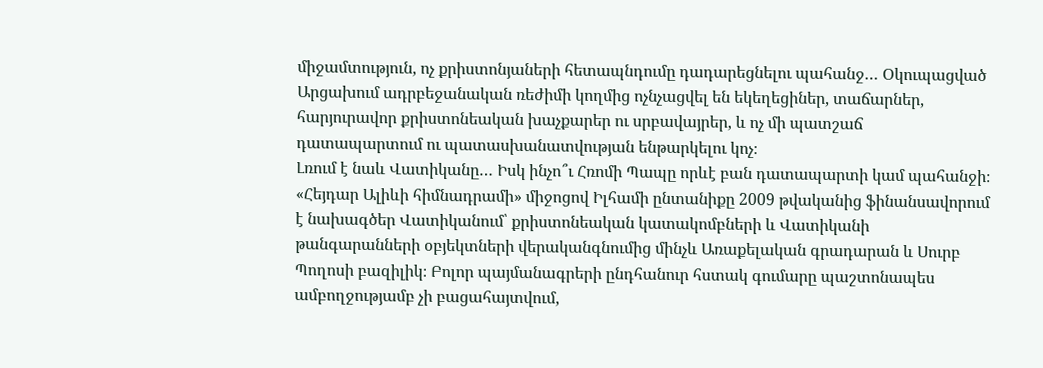միջամտություն, ոչ քրիստոնյաների հետապնդումը դադարեցնելու պահանջ… Օկուպացված Արցախում ադրբեջանական ռեժիմի կողմից ոչնչացվել են եկեղեցիներ, տաճարներ, հարյուրավոր քրիստոնեական խաչքարեր ու սրբավայրեր, և ոչ մի պատշաճ դատապարտում ու պատասխանատվության ենթարկելու կոչ։
Լռում է նաև Վատիկանը… Իսկ ինչո՞ւ Հռոմի Պապը որևէ բան դատապարտի կամ պահանջի։ «Հեյդար Ալիևի հիմնադրամի» միջոցով Իլհամի ընտանիքը 2009 թվականից ֆինանսավորում է նախագծեր Վատիկանում՝ քրիստոնեական կատակոմբների և Վատիկանի թանգարանների օբյեկտների վերականգնումից մինչև Առաքելական գրադարան և Սուրբ Պողոսի բազիլիկ։ Բոլոր պայմանագրերի ընդհանուր հստակ գումարը պաշտոնապես ամբողջությամբ չի բացահայտվում,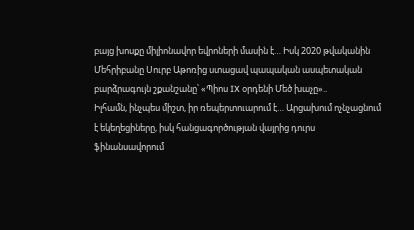բայց խոսքը միլիոնավոր եվրոների մասին է… Իսկ 2020 թվականին Մեհրիբանը Սուրբ Աթոռից ստացավ պապական ասպետական բարձրագույն շքանշանը՝ «Պիոս IX օրդենի Մեծ խաչը»..
Իլհամն, ինչպես միշտ, իր ռեպերտուարում է… Արցախում ոչնչացնում է եկեղեցիները, իսկ հանցագործության վայրից դուրս ֆինանսավորում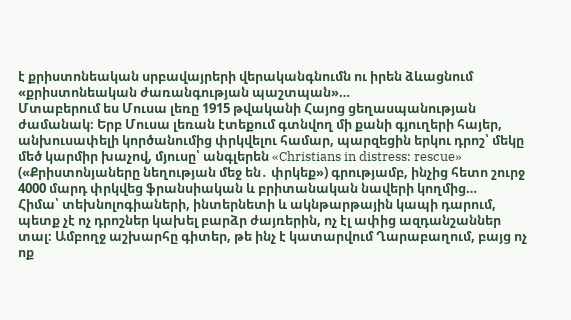է քրիստոնեական սրբավայրերի վերականգնումն ու իրեն ձևացնում «քրիստոնեական ժառանգության պաշտպան»…
Մտաբերում ես Մուսա լեռը 1915 թվականի Հայոց ցեղասպանության ժամանակ։ Երբ Մուսա լեռան էտեքում գտնվող մի քանի գյուղերի հայեր, անխուսափելի կործանումից փրկվելու համար, պարզեցին երկու դրոշ՝ մեկը մեծ կարմիր խաչով, մյուսը՝ անգլերեն «Christians in distress: rescue» («Քրիստոնյաները նեղության մեջ են․ փրկեք») գրությամբ, ինչից հետո շուրջ 4000 մարդ փրկվեց ֆրանսիական և բրիտանական նավերի կողմից…
Հիմա՝ տեխնոլոգիաների, ինտերնետի և ակնթարթային կապի դարում, պետք չէ ոչ դրոշներ կախել բարձր ժայռերին, ոչ էլ ափից ազդանշաններ տալ։ Ամբողջ աշխարհը գիտեր, թե ինչ է կատարվում Ղարաբաղում, բայց ոչ ոք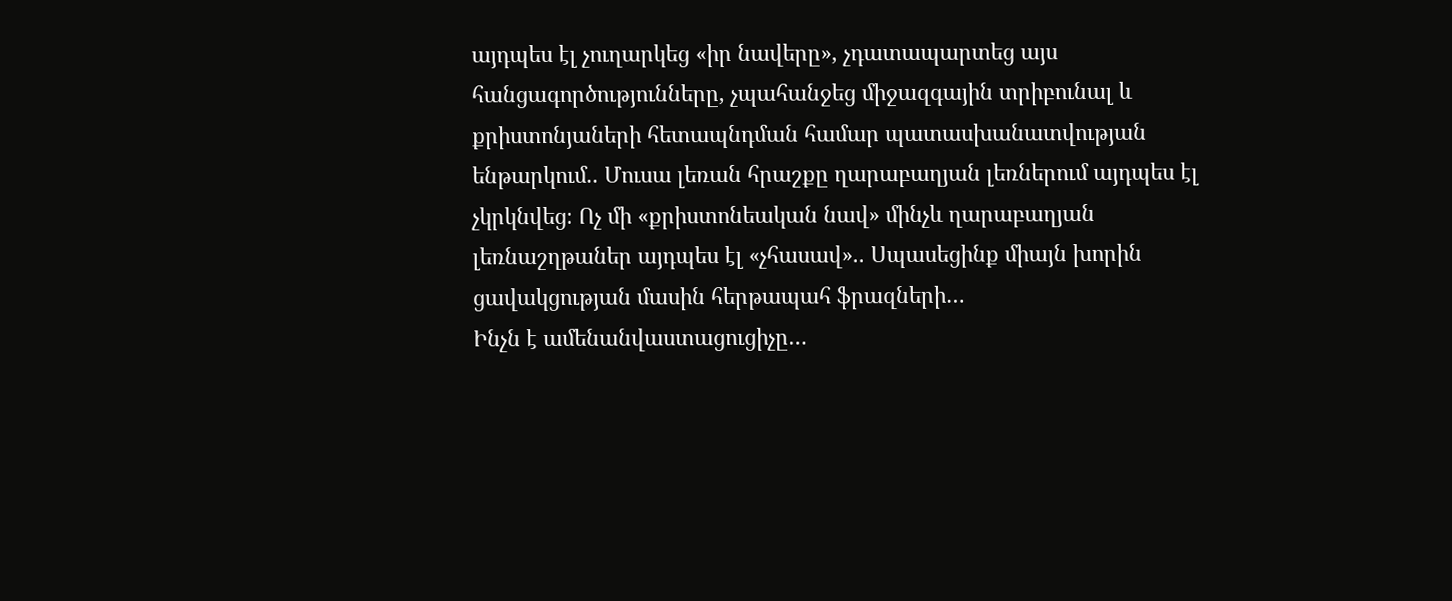այդպես էլ չուղարկեց «իր նավերը», չդատապարտեց այս հանցագործությունները, չպահանջեց միջազգային տրիբունալ և քրիստոնյաների հետապնդման համար պատասխանատվության ենթարկում.. Մուսա լեռան հրաշքը ղարաբաղյան լեռներում այդպես էլ չկրկնվեց։ Ոչ մի «քրիստոնեական նավ» մինչև ղարաբաղյան լեռնաշղթաներ այդպես էլ «չհասավ».. Սպասեցինք միայն խորին ցավակցության մասին հերթապահ ֆրազների…
Ինչն է ամենանվաստացուցիչը…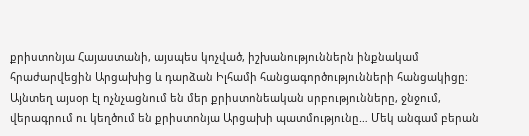քրիստոնյա Հայաստանի, այսպես կոչված, իշխանություններն ինքնակամ հրաժարվեցին Արցախից և դարձան Իլհամի հանցագործությունների հանցակիցը։ Այնտեղ այսօր էլ ոչնչացնում են մեր քրիստոնեական սրբությունները, ջնջում, վերագրում ու կեղծում են քրիստոնյա Արցախի պատմությունը… Մեկ անգամ բերան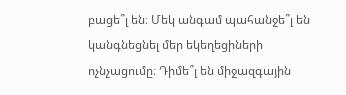բացե՞լ են։ Մեկ անգամ պահանջե՞լ են կանգնեցնել մեր եկեղեցիների ոչնչացումը։ Դիմե՞լ են միջազգային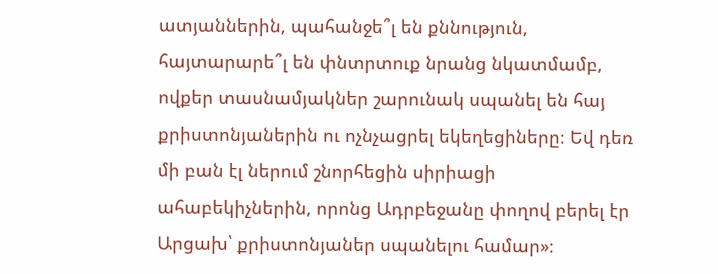ատյաններին, պահանջե՞լ են քննություն, հայտարարե՞լ են փնտրտուք նրանց նկատմամբ, ովքեր տասնամյակներ շարունակ սպանել են հայ քրիստոնյաներին ու ոչնչացրել եկեղեցիները։ Եվ դեռ մի բան էլ ներում շնորհեցին սիրիացի ահաբեկիչներին, որոնց Ադրբեջանը փողով բերել էր Արցախ՝ քրիստոնյաներ սպանելու համար»։